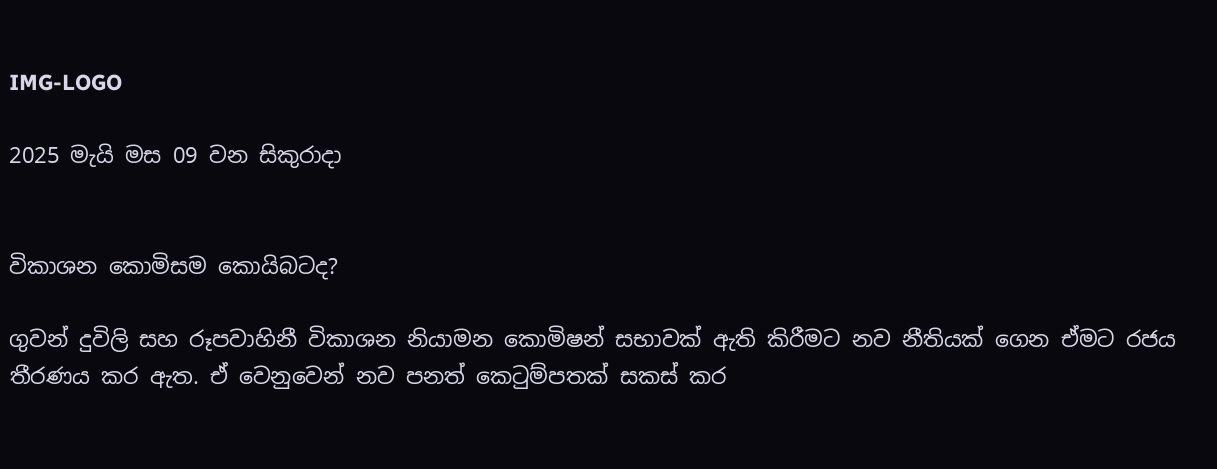IMG-LOGO

2025 මැයි මස 09 වන සිකුරාදා


විකාශන කොමිසම කොයිබටද?

ගුවන් දුවිලි සහ රූපවාහිනී විකාශන නියාමන කොමිෂන් සභාවක් ඇති කිරීමට නව නීතියක් ගෙන ඒමට රජය තීරණය කර ඇත. ඒ වෙනුවෙන් නව පනත් කෙටුම්පතක් සකස් කර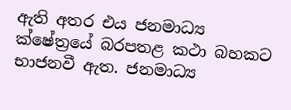ඇති අතර එය ජනමාධ්‍ය ක්ෂේත්‍රයේ බරපතළ කථා බහකට භාජනවී ඇත. ජනමාධ්‍ය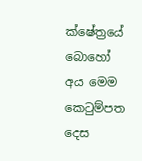ක්ෂේත්‍රයේ බොහෝ අය මෙම කෙටුම්පත දෙස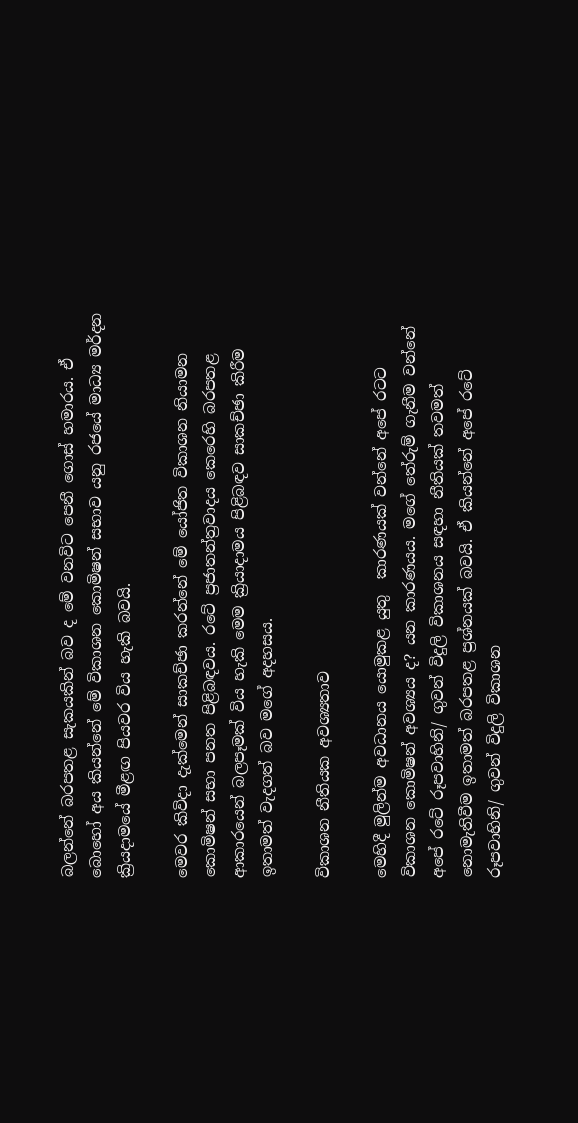බලන්නේ බරපතළ සැකයකින් බව ද මේ වනවිට පෙනී ගොස් හමාරය. ඒ බොහෝ අය කියන්නේ මේ විකාශන කොමිෂන් සභාව යනු රජයේ මාධ්‍ය මර්දන ක්‍රියදාමයේ මීළඟ පියවර විය හැකි බවයි.

මෙවර කිවිදා දැක්මෙන් සාකච්ඡා කරන්නේ මේ යෝජිත විකාශන නියාමන කොමිෂන් සභා පනත පිළිබඳවය. රටේ ප්‍රජාතන්ත්‍රවාදය කෙරෙහි බරපතළ ආකාරයෙන් බලපෑමක් විය හැකි මෙම ක්‍රියාදාමය පිළිබඳව සාකච්ඡා කිරීම ඉතාමත් වැදගත් බව මගේ අදහසය.

විකාශන නීතියක අවශ්‍යතාව

මෙහිදී මුලින්ම අවධානය යොමුකළ යුතු  කාරණයක් වන්නේ අපේ රටට විකාශන කොමිෂන් අවශ්‍යය ද? යන කාරණයය. මගේ තේරුම් ගැනීම වන්නේ අපේ රටේ රූපවාහිනි/ ගුවන් විදුලි විකාශනය සඳහා නීතියක් තවමත් නොමැතිවීම ඉතාමත් බරපතළ ප්‍රශ්නයක් බවයි. ඒ කියන්නේ අපේ රටේ රූපවාහිනි/ ගුවන් විදුලි විකාශන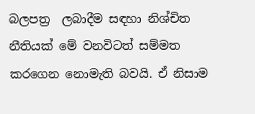බලපත්‍ර  ලබාදීම සඳහා නිශ්චිත නීතියක් මේ වනවිටත් සම්මත කරගෙන නොමැති බවයි. ඒ නිසාම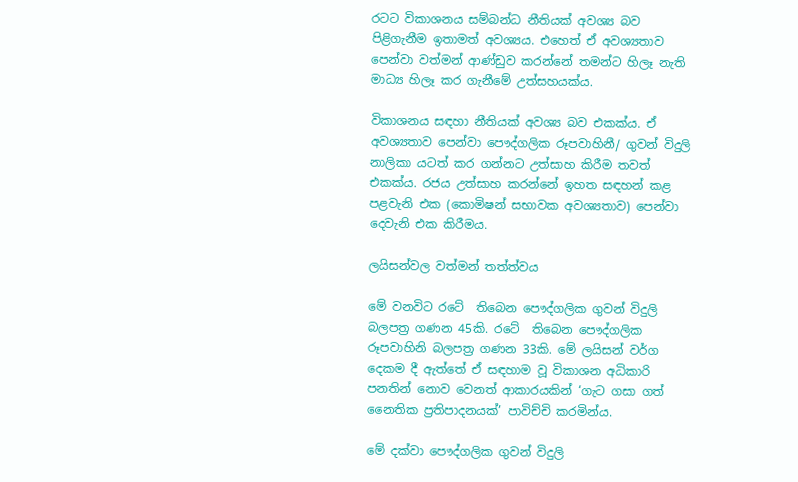රටට විකාශනය සම්බන්ධ නීතියක් අවශ්‍ය බව පිළිගැනීම ඉතාමත් අවශ්‍යය. එහෙත් ඒ අවශ්‍යතාව පෙන්වා වත්මන් ආණ්ඩුව කරන්නේ තමන්ට හිලෑ නැති මාධ්‍ය හිලෑ කර ගැනීමේ උත්සහයක්ය.

විකාශනය සඳහා නීතියක් අවශ්‍ය බව එකක්ය. ඒ අවශ්‍යතාව පෙන්වා පෞද්ගලික රූපවාහිනී/ ගුවන් විදුලි නාලිකා යටත් කර ගන්නට උත්සාහ කිරීම තවත් එකක්ය. රජය උත්සාහ කරන්නේ ඉහත සඳහන් කළ පළවැනි එක (කොමිෂන් සභාවක අවශ්‍යතාව) පෙන්වා  දෙවැනි එක කිරීමය.

ලයිසන්වල වත්මන් තත්ත්වය

මේ වනවිට රටේ  තිබෙන පෞද්ගලික ගුවන් විදුලි බලපත්‍ර ගණන 45කි. රටේ  තිබෙන පෞද්ගලික රූපවාහිනි බලපත්‍ර ගණන 33කි. මේ ලයිසන් වර්ග දෙකම දී ඇත්තේ ඒ සඳහාම වූ විකාශන අධිකාරි පනතින් නොව වෙනත් ආකාරයකින් ‘ගැට ගසා ගත් නෛතික ප්‍රතිපාදනයක්’ පාවිච්චි කරමින්ය.

මේ දක්වා පෞද්ගලික ගුවන් විදුලි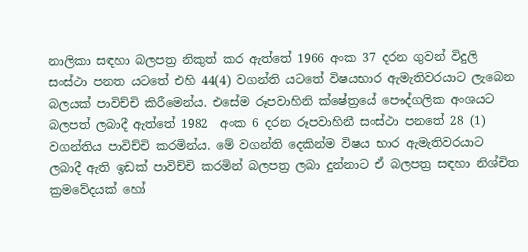නාලිකා සඳහා බලපත්‍ර නිකුත් කර ඇත්තේ 1966 අංක 37 දරන ගුවන් විදුලි සංස්ථා පනත යටතේ එහි 44(4) වගන්ති යටතේ විෂයභාර ඇමැතිවරයාට ලැබෙන බලයක් පාවිච්චි කිරීමෙන්ය. එසේම රූපවාහිනි ක්ෂේත්‍රයේ පෞද්ගලික අංශයට බලපත් ලබාදී ඇත්තේ 1982  අංක 6 දරන රූපවාහිනී සංස්ථා පනතේ 28 (1) වගන්තිය පාවිච්චි කරමින්ය. මේ වගන්ති දෙකින්ම විෂය භාර ඇමැතිවරයාට ලබාදී ඇති ඉඩක් පාවිච්චි කරමින් බලපත්‍ර ලබා දුන්නාට ඒ බලපත්‍ර සඳහා නිශ්චිත ක්‍රමවේදයක් හෝ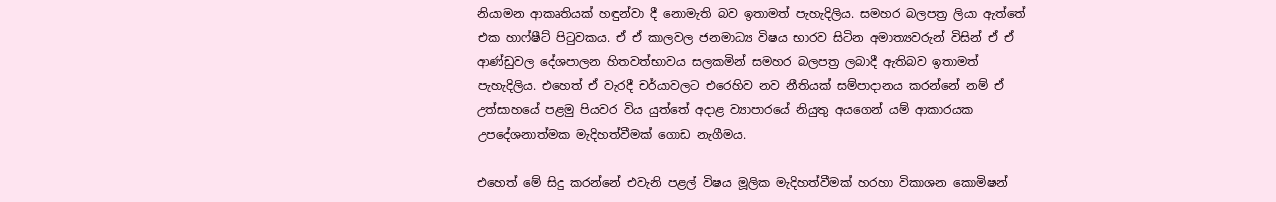නියාමන ආකෘතියක් හඳුන්වා දී නොමැති බව ඉතාමත් පැහැදිලිය. සමහර බලපත්‍ර ලියා ඇත්තේ එක හාෆ්ෂීට් පිටුවකය. ඒ ඒ කාලවල ජනමාධ්‍ය විෂය භාරව සිටින අමාත්‍යවරුන් විසින් ඒ ඒ ආණ්ඩුවල දේශපාලන හිතවත්භාවය සලකමින් සමහර බලපත්‍ර ලබාදී ඇතිබව ඉතාමත් පැහැදිලිය. එහෙත් ඒ වැරදී චර්යාවලට එරෙහිව නව නීතියක් සම්පාදානය කරන්නේ නම් ඒ උත්සාහයේ පළමු පියවර විය යුත්තේ අදාළ ව්‍යාපාරයේ නියුතු අයගෙන් යම් ආකාරයක උපදේශනාත්මක මැදිහත්වීමක් ගොඩ නැගීමය.

එහෙත් මේ සිදු කරන්නේ එවැනි පළල් විෂය මූලික මැදිහත්වීමක් හරහා විකාශන කොමිෂන්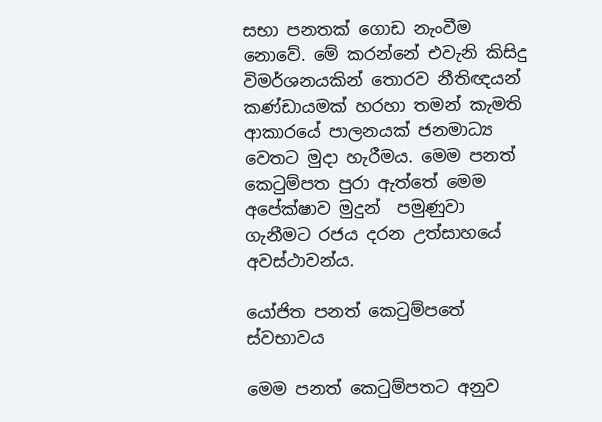සභා පනතක් ගොඩ නැංවීම නොවේ. මේ කරන්නේ එවැනි කිසිදු විමර්ශනයකින් තොරව නීතිඥයන් කණ්ඩායමක් හරහා තමන් කැමති ආකාරයේ පාලනයක් ජනමාධ්‍ය වෙතට මුදා හැරීමය. මෙම පනත් කෙටුම්පත පුරා ඇත්තේ මෙම අපේක්ෂාව මුදුන්  පමුණුවා ගැනීමට රජය දරන උත්සාහයේ අවස්ථාවන්ය.

යෝජිත පනත් කෙටුම්පතේ ස්වභාවය

මෙම පනත් කෙටුම්පතට අනුව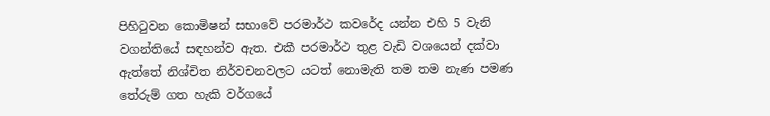පිහිටුවන කොමිෂන් සභාවේ පරමාර්ථ කවරේද යන්න එහි 5 වැනි වගන්තියේ සඳහන්ව ඇත. එකී පරමාර්ථ තුළ වැඩි වශයෙන් දක්වා ඇත්තේ නිශ්චිත නිර්වචනවලට යටත් නොමැති තම තම නැණ පමණ තේරුම් ගත හැකි වර්ගයේ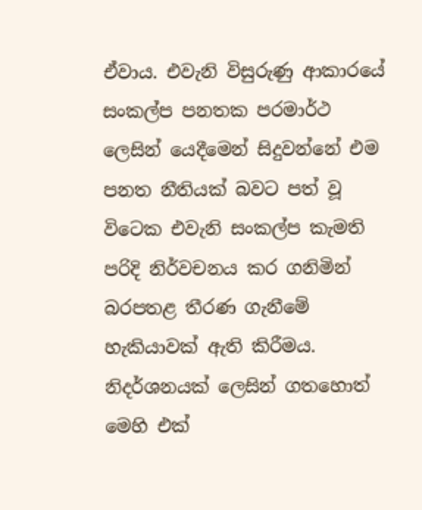ඒවාය. එවැනි විසුරුණු ආකාරයේ සංකල්ප පනතක පරමාර්ථ ලෙසින් යෙදීමෙන් සිදුවන්නේ එම පනත නීතියක් බවට පත් වූ විටෙක එවැනි සංකල්ප කැමති පරිදි නිර්වචනය කර ගනිමින් බරපතළ තීරණ ගැනීමේ හැකියාවක් ඇති කිරීමය. නිදර්ශනයක් ලෙසින් ගතහොත් මෙහි එක්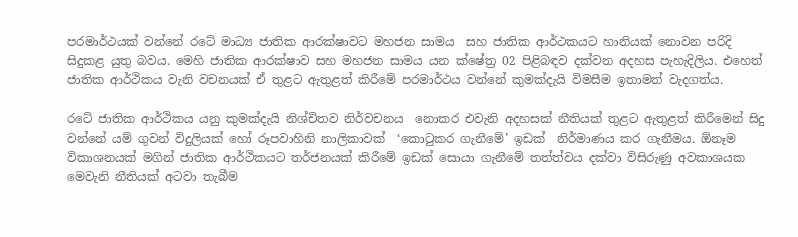පරමාර්ථයක් වන්නේ රටේ මාධ්‍ය ජාතික ආරක්ෂාවට මහජන සාමය  සහ ජාතික ආර්ථකයට හානියක් නොවන පරිදි සිදුකළ යුතු බවය. මෙහි ජාතික ආරක්ෂාව සහ මහජන සාමය යන ක්ෂේත්‍ර 02 පිළිබඳව දක්වන අදහස පැහැදිලිය. එහෙත් ජාතික ආර්ථිකය වැනි වචනයක් ඒ තුළට ඇතුළත් කිරීමේ පරමාර්ථය වන්නේ කුමක්දැයි විමසීම ඉතාමත් වැදගත්ය.

රටේ ජාතික ආර්ථිකය යනු කුමක්දැයි නිශ්චිතව නිර්වචනය  නොකර එවැනි අදහසක් නීතියක් තුළට ඇතුළත් කිරීමෙන් සිදු වන්නේ යම් ගුවන් විදුලියක් හෝ රූපවාහිනි නාලිකාවක්  ‘කොටුකර ගැනීමේ’ ඉඩක්  නිර්මාණය කර ගැනීමය. ඕනෑම විකාශනයක් මගින් ජාතික ආර්ථිකයට තර්ජනයක් කිරීමේ ඉඩක් සොයා ගැනීමේ තත්ත්වය දක්වා විසිරුණු අවකාශයක මෙවැනි නීතියක් අටවා තැබීම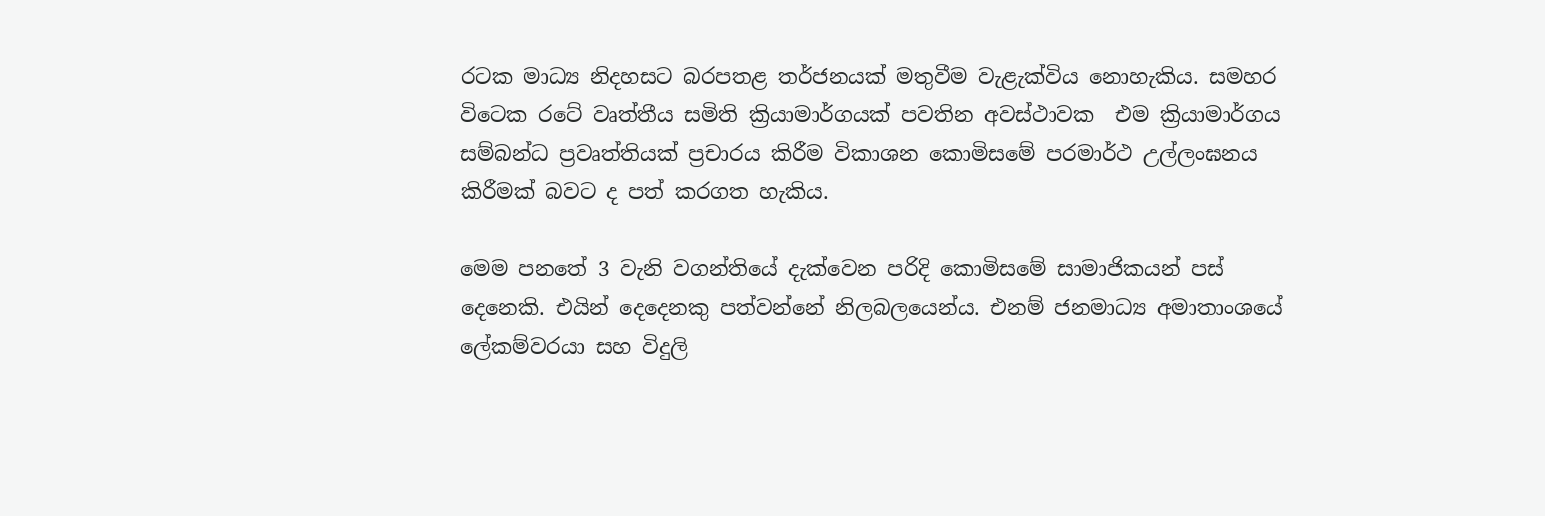රටක මාධ්‍ය නිදහසට බරපතළ තර්ජනයක් මතුවීම වැළැක්විය නොහැකිය. සමහර විටෙක රටේ වෘත්තීය සමිති ක්‍රියාමාර්ගයක් පවතින අවස්ථාවක  එම ක්‍රියාමාර්ගය සම්බන්ධ ප්‍රවෘත්තියක් ප්‍රචාරය කිරීම විකාශන කොමිසමේ පරමාර්ථ උල්ලංඝනය කිරීමක් බවට ද පත් කරගත හැකිය.

මෙම පනතේ 3 වැනි වගන්තියේ දැක්වෙන පරිදි කොමිසමේ සාමාජිකයන් පස් දෙනෙකි. එයින් දෙදෙනකු පත්වන්නේ නිලබලයෙන්ය. එනම් ජනමාධ්‍ය අමාතාංශයේ ලේකම්වරයා සහ විදුලි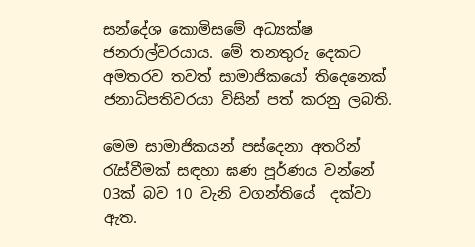සන්දේශ කොමිසමේ අධ්‍යක්ෂ ජනරාල්වරයාය. මේ තනතුරු දෙකට අමතරව තවත් සාමාජිකයෝ තිදෙනෙක් ජනාධිපතිවරයා විසින් පත් කරනු ලබති.

මෙම සාමාජිකයන් පස්දෙනා අතරින් රැස්වීමක් සඳහා ඝණ පූර්ණය වන්නේ 03ක් බව 10 වැනි වගන්තියේ  දක්වා ඇත.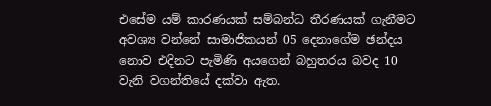එසේම යම් කාරණයක් සම්බන්ධ තීරණයක් ගැනීමට අවශ්‍ය වන්නේ සාමාජිකයන් 05 දෙනාගේම ඡන්දය නොව එදිනට පැමිණි අයගෙන් බහුතරය බවද 10 වැනි වගන්තියේ දක්වා ඇත.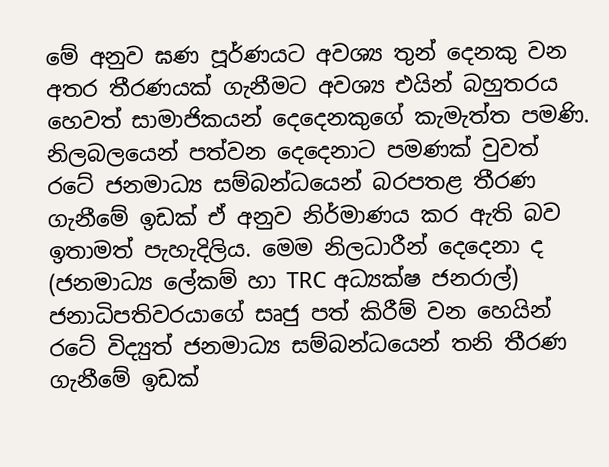මේ අනුව ඝණ පූර්ණයට අවශ්‍ය තුන් දෙනකු වන අතර තීරණයක් ගැනීමට අවශ්‍ය එයින් බහුතරය හෙවත් සාමාජිකයන් දෙදෙනකුගේ කැමැත්ත පමණි. නිලබලයෙන් පත්වන දෙදෙනාට පමණක් වුවත් රටේ ජනමාධ්‍ය සම්බන්ධයෙන් බරපතළ තීරණ ගැනීමේ ඉඩක් ඒ අනුව නිර්මාණය කර ඇති බව ඉතාමත් පැහැදිලිය. මෙම නිලධාරීන් දෙදෙනා ද (ජනමාධ්‍ය ලේකම් හා TRC අධ්‍යක්ෂ ජනරාල්) ජනාධිපතිවරයාගේ සෘජු පත් කිරීම් වන හෙයින් රටේ විද්‍යුත් ජනමාධ්‍ය සම්බන්ධයෙන් තනි තීරණ ගැනීමේ ඉඩක්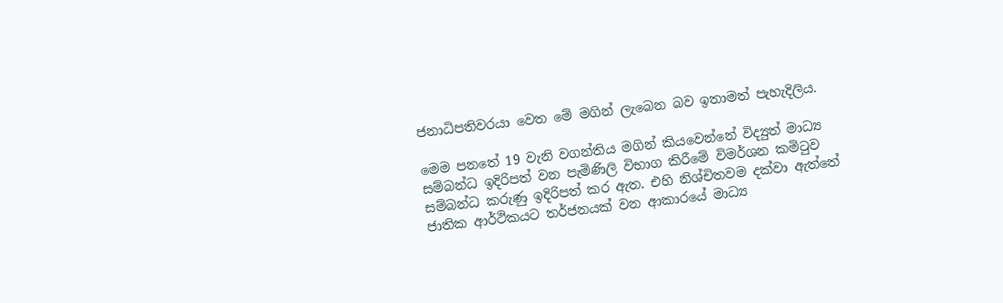ජනාධිපතිවරයා වෙත මේ මගින් ලැබෙන බව ඉතාමත් පැහැදිලිය.

මෙම පනතේ 19 වැනි වගන්තිය මගින් කියවෙන්නේ විද්‍යුත් මාධ්‍ය සම්බන්ධ ඉදිරිපත් වන පැමිණිලි විභාග කිරීමේ විමර්ශන කමිටුව සම්බන්ධ කරුණු ඉදිරිපත් කර ඇත. එහි නිශ්චිතවම දක්වා ඇත්තේ ජාතික ආර්ථිකයට තර්ජනයක් වන ආකාරයේ මාධ්‍ය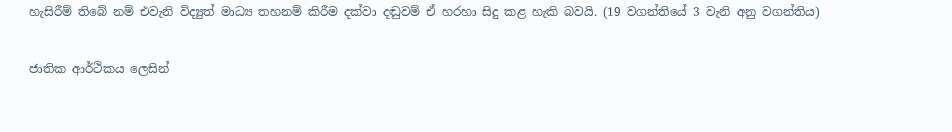හැසිරීම් තිබේ නම් එවැනි විද්‍යුත් මාධ්‍ය තහනම් කිරීම දක්වා දඬුවම් ඒ හරහා සිදු කළ හැකි බවයි. (19 වගන්තියේ 3 වැනි අනු වගන්තිය)

ජාතික ආර්ථිකය ලෙසින්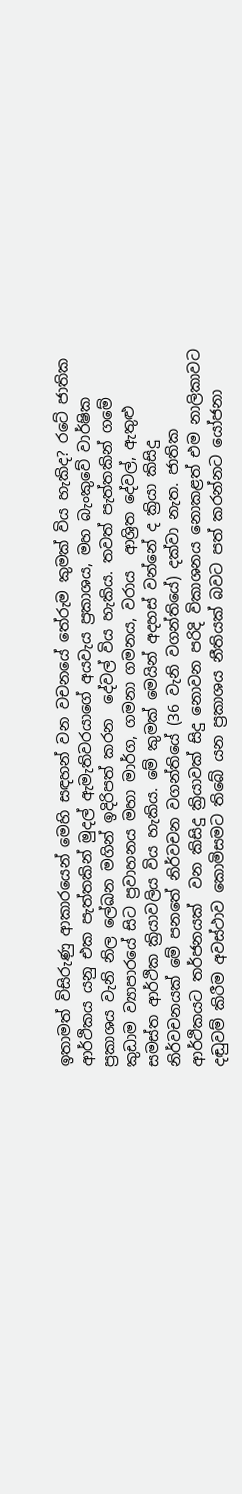ඉතාමත් විසිරුණු ආකාරයෙන් මෙහි සඳහන් වන වචනයේ තේරුම කුමක් විය හැකිද? රටේ ජාතික ආර්ථිකය යනු එක පැත්තකින් මුදල් ඇමැතිවරයාගේ අයවැය ප්‍රකාශය, මහ බැංකුවේ වාර්ෂික ප්‍රකාශය වැනි නිල ලේඛන මගින් ඉදිරිපත් කරන  දේවල් විය හැකිය. තවත් පැත්තකින් ගමේ කුඩාම ව්‍යාපාරයේ සිට ප්‍රවාහනය මහා මාර්ග, ගමනා ගමනය, වරාය  ආශ්‍රිත දේවල්, ඇතුළු සමස්ත ආර්ථික ක්‍රියාවලිය විය හැකිය. මේ කුමක් මෙයින් අදහස් වන්නේ ද ක්‍රියා කිසිදු නිර්වචනයක් මේ පනතේ නිර්වචන වගන්තියේ (36 වැනි වගන්තියේ) දක්වා නැත. ජාතික ආර්ථිකයට තර්ජනයක්  වන කිසිදු ක්‍රියාවක් සිදු නොවන පරිදි විකාශනය නොකළත් එම නාලිකාවට දඬුවම් කිරීම අවස්ථාව කොමිසමට තිබේ යන ප්‍රකාශය නීතියක් බවට පත් කරන්නට යෝජනා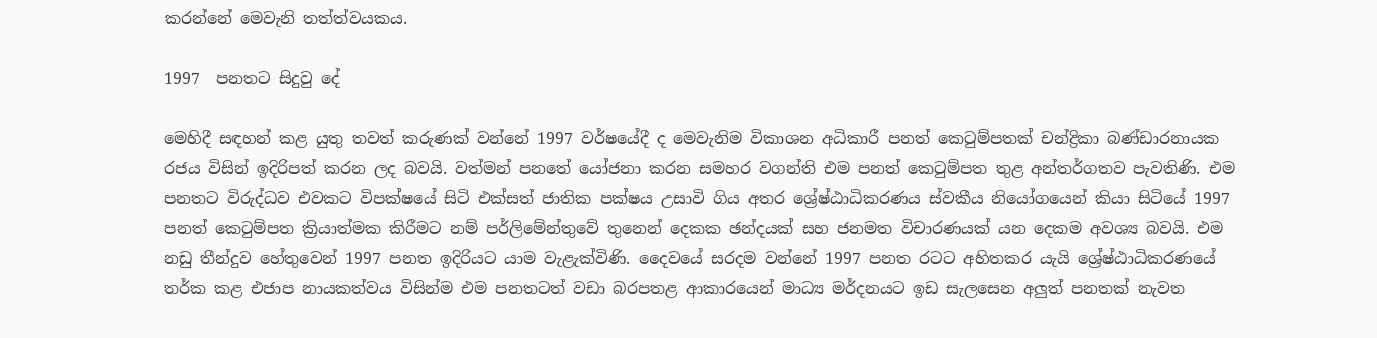කරන්නේ මෙවැනි තත්ත්වයකය.

1997  පනතට සිදුවු දේ

මෙහිදී සඳහන් කළ යුතු තවත් කරුණක් වන්නේ 1997 වර්ෂයේදී ද මෙවැනිම විකාශන අධිකාරී පනත් කෙටුම්පතක් චන්ද්‍රිකා බණ්ඩාරනායක රජය විසින් ඉදිරිපත් කරන ලද බවයි. වත්මන් පනතේ යෝජනා කරන සමහර වගන්ති එම පනත් කෙටුම්පත තුළ අන්තර්ගතව පැවතිණි. එම පනතට විරුද්ධව එවකට විපක්ෂයේ සිටි එක්සත් ජාතික පක්ෂය උසාවි ගිය අතර ශ්‍රේෂ්ඨාධිකරණය ස්වකීය නියෝගයෙන් කියා සිටියේ 1997 පනත් කෙටුම්පත ක්‍රියාත්මක කිරීමට නම් පර්ලිමේන්තුවේ තුනෙන් දෙකක ඡන්දයක් සහ ජනමත විචාරණයක් යන දෙකම අවශ්‍ය බවයි. එම නඩු තීන්දුව හේතුවෙන් 1997 පනත ඉදිරියට යාම වැළැක්විණි. දෛවයේ සරදම වන්නේ 1997 පනත රටට අහිතකර යැයි ශ්‍රේෂ්ඨාධිකරණයේ තර්ක කළ එජාප නායකත්වය විසින්ම එම පනතටත් වඩා බරපතළ ආකාරයෙන් මාධ්‍ය මර්දනයට ඉඩ සැලසෙන අලුත් පනතක් නැවත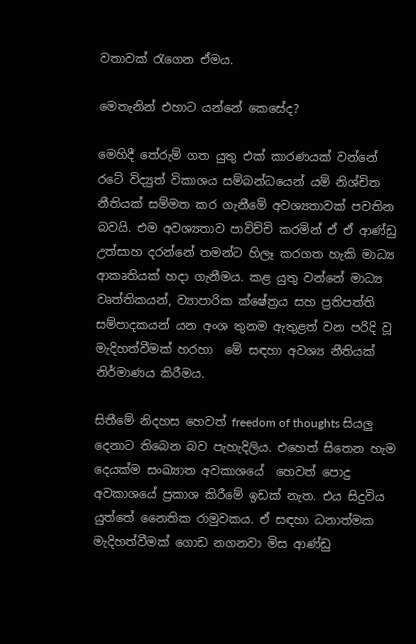වතාවක් රැගෙන ඒමය.

මෙතැනින් එහාට යන්නේ කෙසේද?

මෙහිදී තේරුම් ගත යුතු එක් කාරණයක් වන්නේ රටේ විද්‍යුත් විකාශය සම්බන්ධයෙන් යම් නිශ්චිත නීතියක් සම්මත කර ගැනීමේ අවශ්‍යතාවක් පවතින බවයි. එම අවශ්‍යතාව පාවිච්චි කරමින් ඒ ඒ ආණ්ඩු උත්සාහ දරන්නේ තමන්ට හිලෑ කරගත හැකි මාධ්‍ය ආකෘතියක් හදා ගැනීමය. කළ යුතු වන්නේ මාධ්‍ය වෘත්තිකයන්, ව්‍යාපාරික ක්ෂේත්‍රය සහ ප්‍රතිපත්ති සම්පාදකයන් යන අංශ තුනම ඇතුළත් වන පරිදි වූ මැදිහත්වීමක් හරහා  මේ සඳහා අවශ්‍ය නීතියක් නිර්මාණය කිරීමය.

සිතීමේ නිදහස හෙවත් freedom of thoughts සියලු දෙනාට තිබෙන බව පැහැදිලිය. එහෙත් සිතෙන හැම දෙයක්ම සංඛ්‍යාත අවකාශයේ  හෙවත් පොදු අවකාශයේ ප්‍රකාශ කිරීමේ ඉඩක් නැත. එය සිදුවිය යුත්තේ නෛතික රාමුවකය. ඒ සඳහා ධනාත්මක මැදිහත්වීමක් ගොඩ නගනවා මිස ආණ්ඩු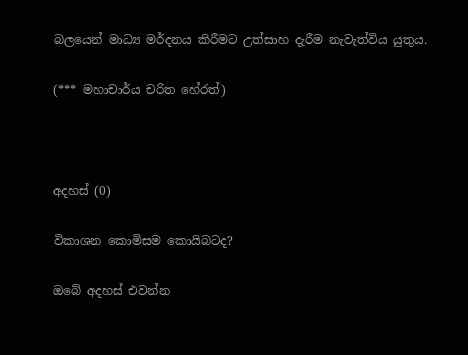බලයෙන් මාධ්‍ය මර්දනය කිරීමට උත්සාහ දැරීම නැවැත්විය යුතුය.

(*** මහාචාර්ය චරිත හේරත්)



අදහස් (0)

විකාශන කොමිසම කොයිබටද?

ඔබේ අදහස් එවන්න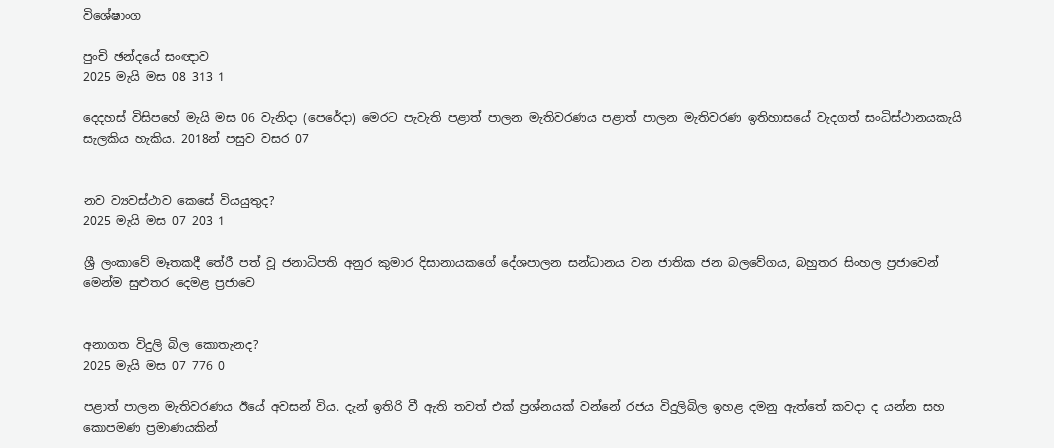විශේෂාංග

පුංචි ඡන්දයේ සංඥාව
2025 මැයි මස 08 313 1

දෙදහස් විසිපහේ මැයි මස 06 වැනිදා (පෙරේදා) මෙරට පැවැති පළාත් පාලන මැතිවරණය පළාත් පාලන මැතිවරණ ඉතිහාසයේ වැදගත් සංධිස්ථානයකැයි සැලකිය හැකිය. 2018න් පසුව වසර 07


නව ව්‍යවස්ථාව කෙසේ වියයුතුද?
2025 මැයි මස 07 203 1

ශ්‍රී ලංකාවේ මෑතකදී තේරී පත් වූ ජනාධිපති අනුර කුමාර දිසානායකගේ දේශපාලන සන්ධානය වන ජාතික ජන බලවේගය, බහුතර සිංහල ප්‍රජාවෙන් මෙන්ම සුළුතර දෙමළ ප්‍රජාවෙ


අනාගත විදුලි බිල කොතැනද?
2025 මැයි මස 07 776 0

පළාත් පාලන මැතිවරණය ඊයේ අවසන් විය. දැන් ඉතිරි වී ඇති තවත් එක් ප්‍රශ්නයක් වන්නේ රජය විදුලිබිල ඉහළ දමනු ඇත්තේ කවදා ද යන්න සහ කොපමණ ප්‍රමාණයකින්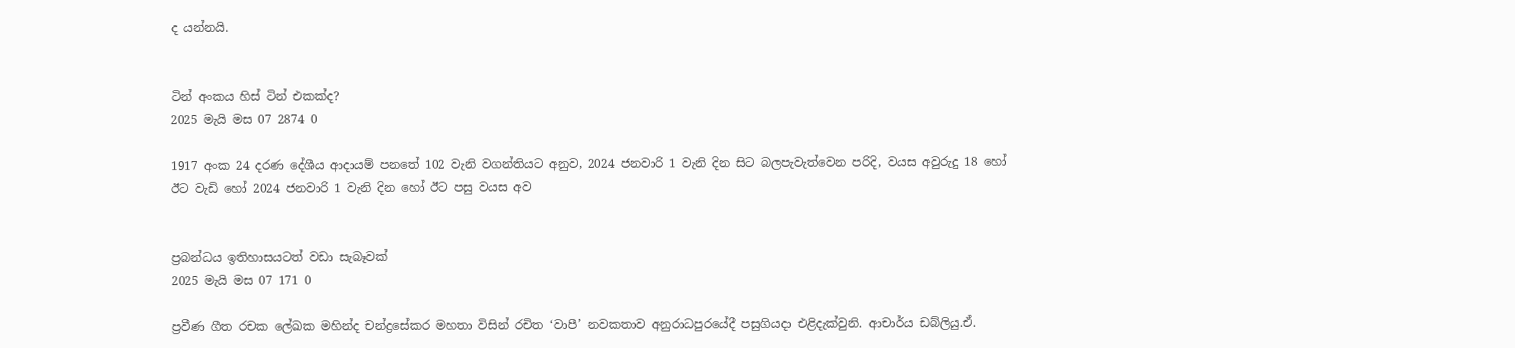ද යන්නයි.


ටින් අංකය හිස් ටින් එකක්ද?
2025 මැයි මස 07 2874 0

1917 අංක 24 දරණ දේශීය ආදායම් පනතේ 102 වැනි වගන්තියට අනුව, 2024 ජනවාරි 1 වැනි දින සිට බලපැවැත්වෙන පරිදි, වයස අවුරුදු 18 හෝ ඊට වැඩි හෝ 2024 ජනවාරි 1 වැනි දින හෝ ඊට පසු වයස අව


ප්‍රබන්ධය ඉතිහාසයටත් වඩා සැබෑවක්
2025 මැයි මස 07 171 0

ප්‍රවීණ ගීත රචක ලේඛක මහින්ද චන්ද්‍රසේකර මහතා විසින් රචිත ‘වාපී’ නවකතාව අනුරාධපුරයේදී පසුගියදා එළිදැක්වුනි. ආචාර්ය ඩබ්ලියු.ඒ.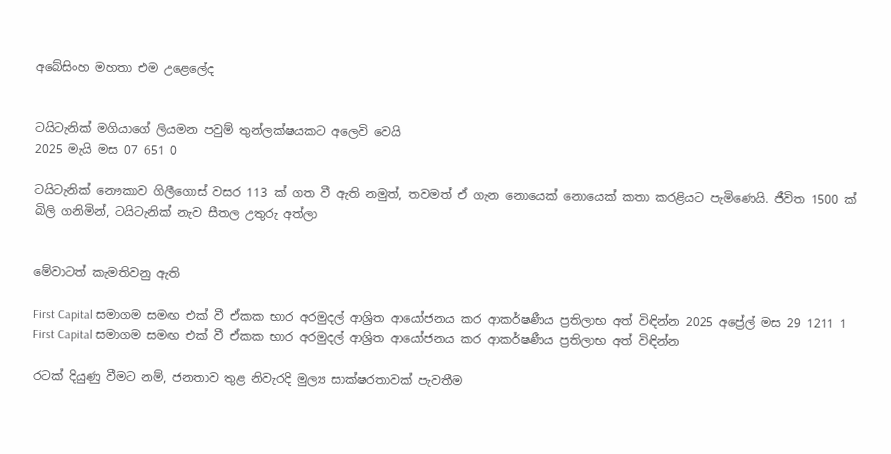අබේසිංහ මහතා එම උළෙලේද


ටයිටැනික් මගියාගේ ලියමන පවුම් තුන්ලක්ෂයකට අලෙවි වෙයි
2025 මැයි මස 07 651 0

ටයිටැනික් නෞකාව ගිලීගොස් වසර 113 ක් ගත වී ඇති නමුත්, තවමත් ඒ ගැන නොයෙක් නොයෙක් කතා කරළියට පැමිණෙයි. ජීවිත 1500 ක් බිලි ගනිමින්, ටයිටැනික් නැව සීතල උතුරු අත්ලා


මේවාටත් කැමතිවනු ඇති

First Capital සමාගම සමඟ එක් වී ඒකක භාර අරමුදල් ආශ්‍රිත ආයෝජනය කර ආකර්ෂණීය ප්‍රතිලාභ අත් විඳින්න 2025 අප්‍රේල් මස 29 1211 1
First Capital සමාගම සමඟ එක් වී ඒකක භාර අරමුදල් ආශ්‍රිත ආයෝජනය කර ආකර්ෂණීය ප්‍රතිලාභ අත් විඳින්න

රටක් දියුණු වීමට නම්, ජනතාව තුළ නිවැරදි මුල්‍ය සාක්ෂරතාවක් පැවතීම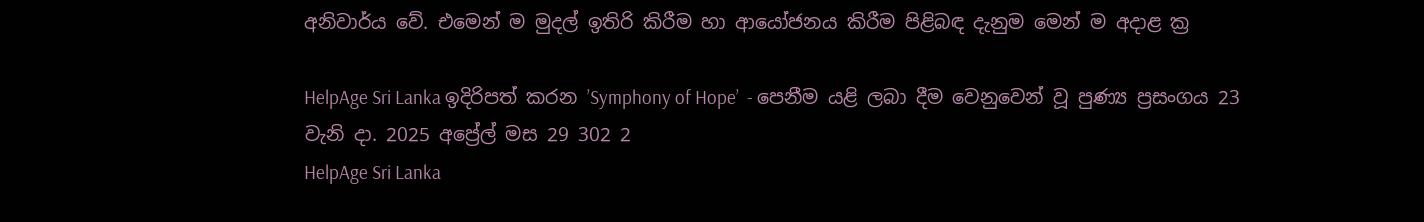අනිවාර්ය වේ. එමෙන් ම මුදල් ඉතිරි කිරීම හා ආයෝජනය කිරීම පිළිබඳ දැනුම මෙන් ම අදාළ ක්‍ර

HelpAge Sri Lanka ඉදිරිපත් කරන ’Symphony of Hope’  - පෙනීම යළි ලබා දීම වෙනුවෙන් වූ පුණ්‍ය ප්‍රසංගය 23 වැනි දා. 2025 අප්‍රේල් මස 29 302 2
HelpAge Sri Lanka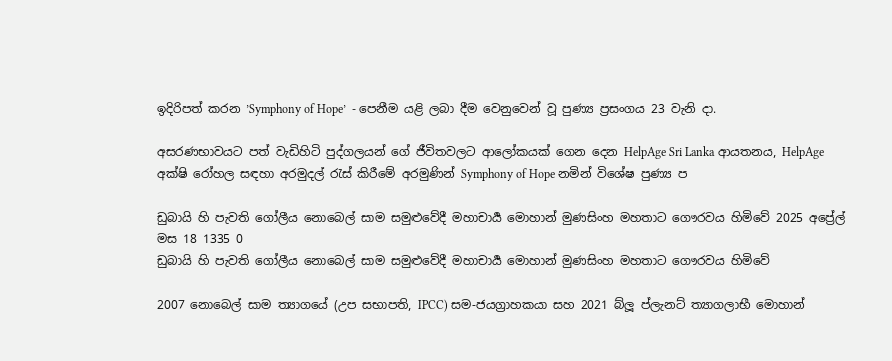ඉදිරිපත් කරන ’Symphony of Hope’  - පෙනීම යළි ලබා දීම වෙනුවෙන් වූ පුණ්‍ය ප්‍රසංගය 23 වැනි දා.

අසරණභාවයට පත් වැඩිහිටි පුද්ගලයන් ගේ ජීවිතවලට ආලෝකයක් ගෙන දෙන HelpAge Sri Lanka ආයතනය, HelpAge අක්ෂි රෝහල සඳහා අරමුදල් රැස් කිරීමේ අරමුණින් Symphony of Hope නමින් විශේෂ පුණ්‍ය ප

ඩුබායි හි පැවති ගෝලීය නොබෙල් සාම සමුළුවේදී මහාචාර්‍ය මොහාන් මුණසිංහ මහතාට ගෞරවය හිමිවේ 2025 අප්‍රේල් මස 18 1335 0
ඩුබායි හි පැවති ගෝලීය නොබෙල් සාම සමුළුවේදී මහාචාර්‍ය මොහාන් මුණසිංහ මහතාට ගෞරවය හිමිවේ

2007 නොබෙල් සාම ත්‍යාගයේ (උප සභාපති, IPCC) සම-ජයග්‍රාහකයා සහ 2021 බ්ලූ ප්ලැනට් ත්‍යාගලාභී මොහාන්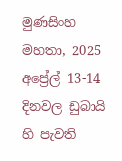මුණසිංහ මහතා, 2025 අප්‍රේල් 13-14 දිනවල ඩුබායි හි පැවති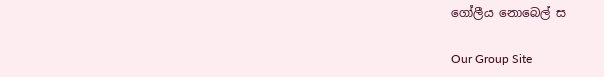ගෝලීය නොබෙල් ස

Our Group Site